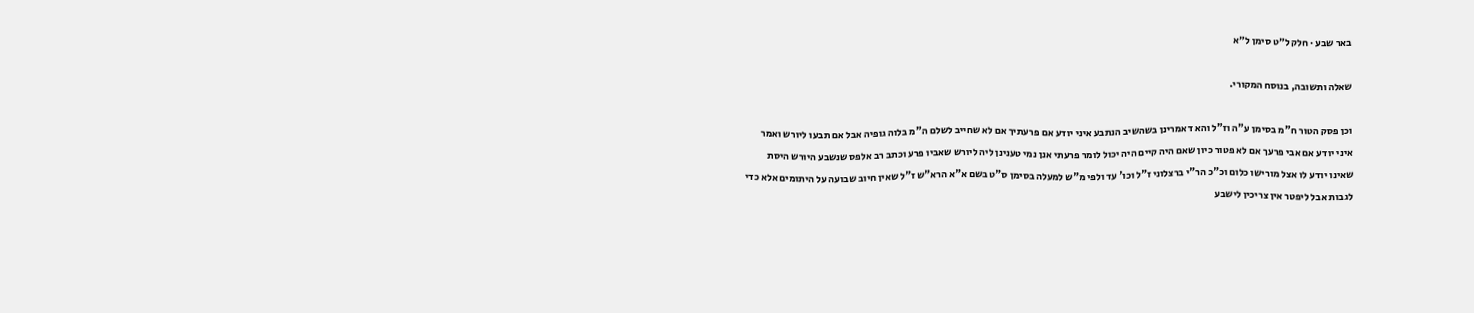באר שבע · חלק ל״ט סימן ל״א

שאלה ותשובה, בנוסח המקורי.

וכן פסק הטור ח"מ בסימן ע"ה וז"ל והא דאמרינן בשהשיב הנתבע איני יודע אם פרעתיך אם לא שחייב לשלם ה"מ בלוה גופיה אבל אם תבעו ליורש ואמר איני יודע אם אבי פרעך אם לא פטור כיון שאם היה קיים היה יכול לומר פרעתי אנן נמי טענינן ליה ליורש שאביו פרע וכתב רב אלפס שנשבע היורש היסת שאינו יודע לו אצל מורישו כלום וכ"כ הר"י ברצלוני ז"ל וכו' עד ולפי מ"ש למעלה בסימן ס"ט בשם א"א הרא"ש ז"ל שאין חיוב שבועה על היתומים אלא כדי לגבות אבל ליפטר אין צריכין לישבע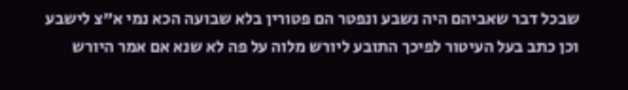שבכל דבר שאביהם היה נשבע ונפטר הם פטורין בלא שבועה הכא נמי א"צ לישבע וכן כתב בעל העיטור לפיכך התובע ליורש מלוה על פה לא שנא אם אמר היורש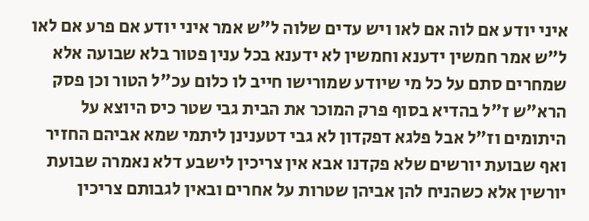איני יודע אם לוה אם לאו ויש עדים שלוה ל"ש אמר איני יודע אם פרע אם לאו ל"ש אמר חמשין ידענא וחמשין לא ידענא בכל ענין פטור בלא שבועה אלא שמחרים סתם על כל מי שיודע שמורישו חייב לו כלום עכ"ל הטור וכן פסק הרא"ש ז"ל בהדיא בסוף פרק המוכר את הבית גבי שטר כיס היוצא על היתומים וז"ל אבל פלגא דפקדון לא גבי דטענינן ליתמי שמא אביהם החזיר ואף שבועת יורשים שלא פקדנו אבא אין צריכין לישבע דלא נאמרה שבועת יורשין אלא כשהניח להן אביהן שטרות על אחרים ובאין לגבותם צריכין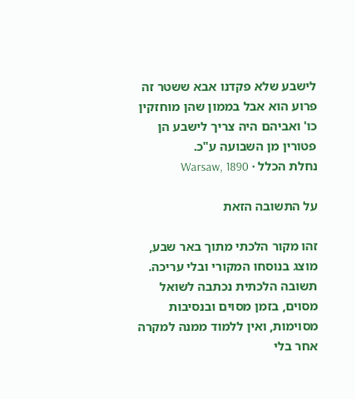לישבע שלא פקדנו אבא ששטר זה פרוע הוא אבל בממון שהן מוחזקין כו' ואביהם היה צריך לישבע הן פטורין מן השבועה ע"כ.
נחלת הכלל · Warsaw, 1890

על התשובה הזאת

זהו מקור הלכתי מתוך באר שבע, מוצג בנוסחו המקורי ובלי עריכה. תשובה הלכתית נכתבה לשואל מסוים, בזמן מסוים ובנסיבות מסוימות, ואין ללמוד ממנה למקרה אחר בלי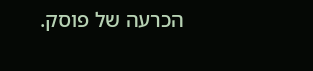הכרעה של פוסק.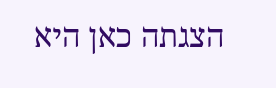הצגתה כאן היא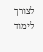לצורך לימוד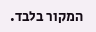המקור בלבד.